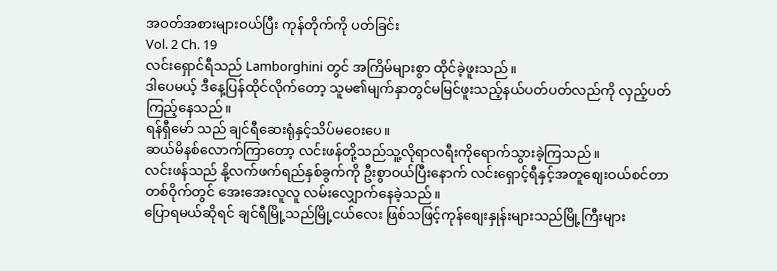အဝတ်အစားများဝယ်ပြီး ကုန်တိုက်ကို ပတ်ခြင်း
Vol. 2 Ch. 19
လင်းရှောင်ရီသည် Lamborghini တွင် အကြိမ်များစွာ ထိုင်ခဲ့ဖူးသည်။
ဒါပေမယ့် ဒီနေ့ပြန်ထိုင်လိုက်တော့ သူမ၏မျက်နှာတွင်မမြင်ဖူးသည့်နယ်ပတ်ပတ်လည်ကို လှည့်ပတ်ကြည့်နေသည်။
ရန်ရှီမော် သည် ချင်ရီဆေးရုံနှင့်သိပ်မဝေးပေ။
ဆယ်မိနစ်လောက်ကြာတော့ လင်းဖန်တို့သည်သူ့လိုရာလရီးကိုရောက်သွားခဲ့ကြသည်။
လင်းဖန်သည် နို့လက်ဖက်ရည်နှစ်ခွက်ကို ဦးစွာဝယ်ပြီးနောက် လင်းရှောင့်ရီနှင့်အတူစျေးဝယ်စင်တာတစ်ဝိုက်တွင် အေးအေးလူလူ လမ်းလျှောက်နေခဲ့သည်။
ပြောရမယ်ဆိုရင် ချင်ရီမြို့သည်မြို့ငယ်လေး ဖြစ်သဖြင့်ကုန်စျေးနှုန်းများသည်မြို့ကြီးများ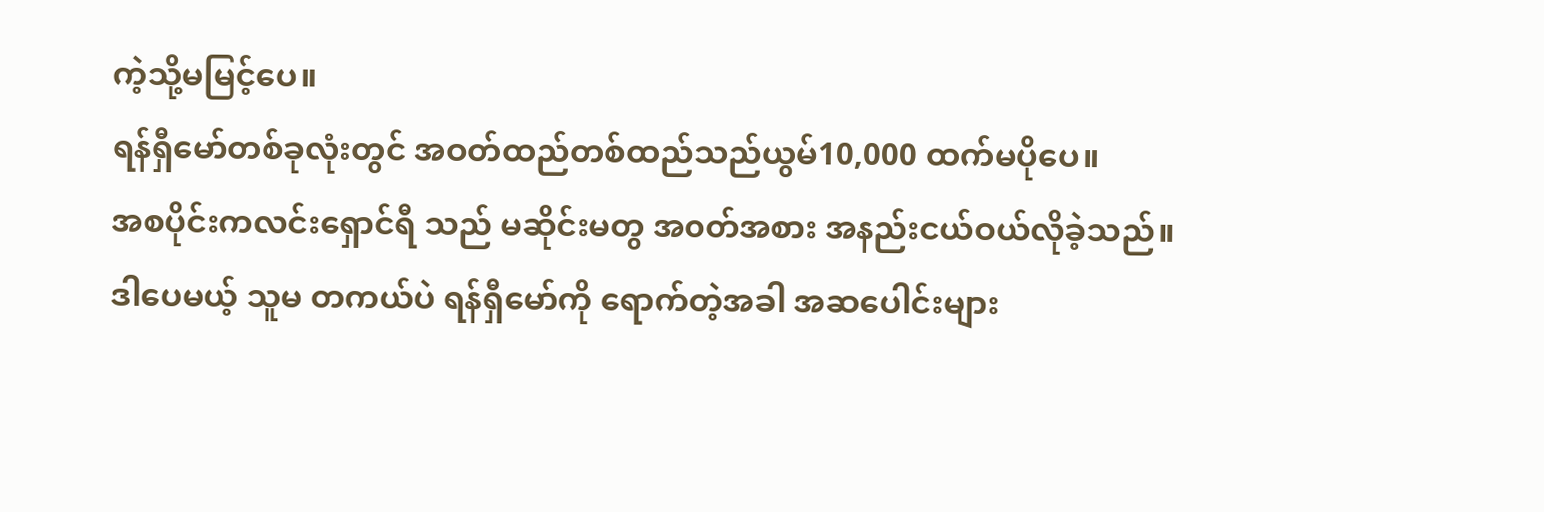ကဲ့သို့မမြင့်ပေ။
ရန်ရှီမော်တစ်ခုလုံးတွင် အဝတ်ထည်တစ်ထည်သည်ယွမ်10,000 ထက်မပိုပေ။
အစပိုင်းကလင်းရှောင်ရီ သည် မဆိုင်းမတွ အ၀တ်အစား အနည်းငယ်ဝယ်လိုခဲ့သည်။
ဒါပေမယ့် သူမ တကယ်ပဲ ရန်ရှီမော်ကို ရောက်တဲ့အခါ အဆပေါင်းများ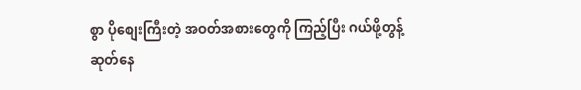စွာ ပိုစျေးကြီးတဲ့ အဝတ်အစားတွေကို ကြည့်ပြီး ဂယ်ဖို့တွန့်ဆုတ်နေ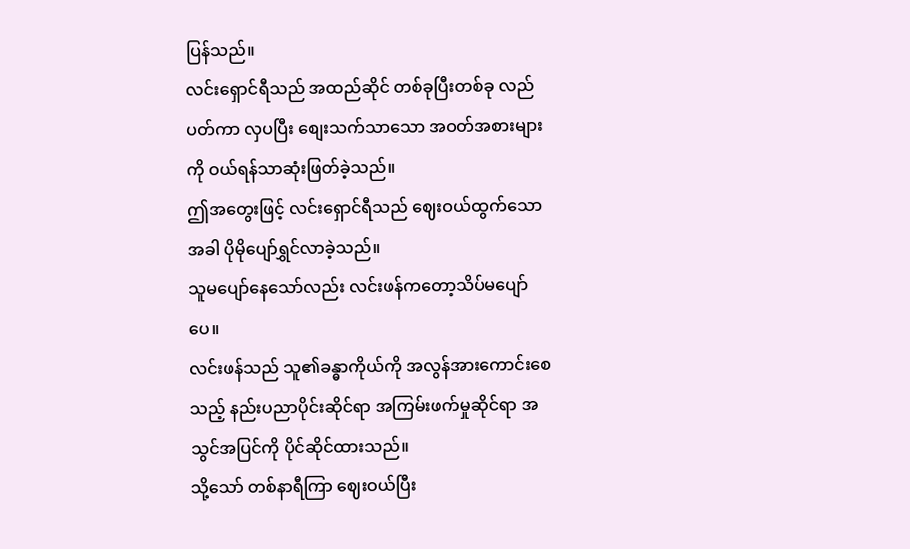ပြန်သည်။
လင်းရှောင်ရီသည် အထည်ဆိုင် တစ်ခုပြီးတစ်ခု လည်ပတ်ကာ လှပပြီး စျေးသက်သာသော အဝတ်အစားများကို ဝယ်ရန်သာဆုံးဖြတ်ခဲ့သည်။
ဤအတွေးဖြင့် လင်းရှောင်ရီသည် ဈေးဝယ်ထွက်သောအခါ ပိုမိုပျော်ရွှင်လာခဲ့သည်။
သူမပျော်နေသော်လည်း လင်းဖန်ကတော့သိပ်မပျော်ပေ။
လင်းဖန်သည် သူ၏ခန္ဓာကိုယ်ကို အလွန်အားကောင်းစေသည့် နည်းပညာပိုင်းဆိုင်ရာ အကြမ်းဖက်မှုဆိုင်ရာ အသွင်အပြင်ကို ပိုင်ဆိုင်ထားသည်။
သို့သော် တစ်နာရီကြာ ဈေးဝယ်ပြီး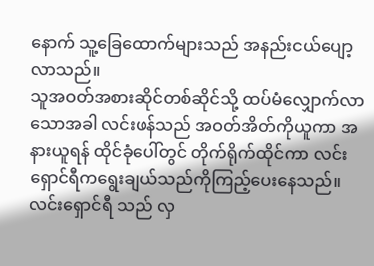နောက် သူ့ခြေထောက်များသည် အနည်းငယ်ပျော့လာသည်။
သူအဝတ်အစားဆိုင်တစ်ဆိုင်သို့ ထပ်မံလျှောက်လာသောအခါ လင်းဖန်သည် အဝတ်အိတ်ကိုယူကာ အနားယူရန် ထိုင်ခုံပေါ်တွင် တိုက်ရိုက်ထိုင်ကာ လင်းရှောင်ရီကရွေးချယ်သည်ကိုကြည့်ပေးနေသည်။
လင်းရှောင်ရီ သည် လှ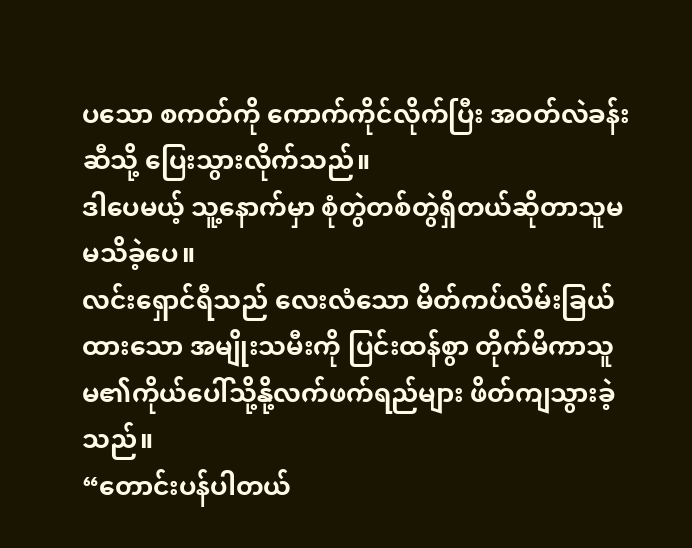ပသော စကတ်ကို ကောက်ကိုင်လိုက်ပြီး အဝတ်လဲခန်းဆီသို့ ပြေးသွားလိုက်သည်။
ဒါပေမယ့် သူ့နောက်မှာ စုံတွဲတစ်တွဲရှိတယ်ဆိုတာသူမ မသိခဲ့ပေ။
လင်းရှောင်ရီသည် လေးလံသော မိတ်ကပ်လိမ်းခြယ်ထားသော အမျိုးသမီးကို ပြင်းထန်စွာ တိုက်မိကာသူမ၏ကိုယ်ပေါ်သို့နို့လက်ဖက်ရည်များ ဖိတ်ကျသွားခဲ့သည်။
“တောင်းပန်ပါတယ်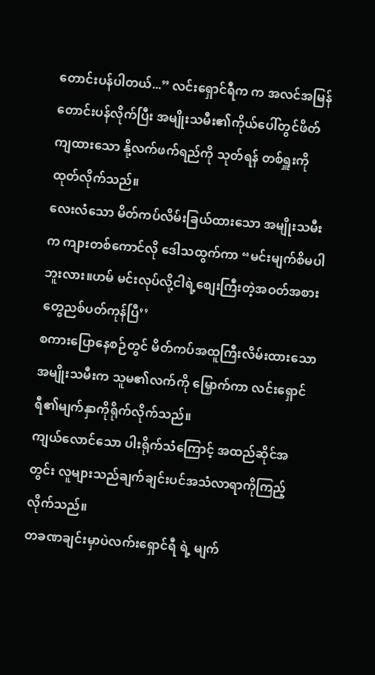တောင်းပန်ပါတယ်...” လင်းရှောင်ရီက က အလင်အမြန်တောင်းပန်လိုက်ပြီး အမျိုးသမီး၏ကိုယ်ပေါ်တွင်ဖိတ်ကျထားသော နို့လက်ဖက်ရည်ကို သုတ်ရန် တစ်ရှူးကို ထုတ်လိုက်သည်။
လေးလံသော မိတ်ကပ်လိမ်းခြယ်ထားသော အမျိုးသမီးက ကျားတစ်ကောင်လို ဒေါသထွက်ကာ “မင်းမျက်စိမပါဘူးလား။ဟမ် မင်းလုပ်လို့ငါရဲ့စျေးကြီးတဲ့အဝတ်အစားတွေညစ်ပတ်ကုန်ပြီ’’
စကားပြောနေစဉ်တွင် မိတ်ကပ်အထူကြီးလိမ်းထားသော အမျိုးသမီးက သူမ၏လက်ကို မြှောက်ကာ လင်းရှောင်ရီ၏မျက်နှာကိုရိုက်လိုက်သည်။
ကျယ်လောင်သော ပါးရိုက်သံကြောင့် အထည်ဆိုင်အတွင်း လူများသည်ချက်ချင်းပင်အသံလာရာကိုကြည့်လိုက်သည်။
တခဏချင်းမှာပဲလက်းရှောင်ရီ ရဲ့ မျက်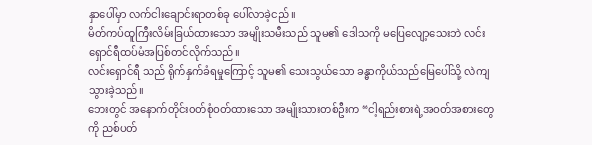နှာပေါ်မှာ လက်ငါးချောင်းရာတစ်ခု ပေါ်လာခဲ့ငည်။
မိတ်ကပ်ထူကြီးလိမ်းခြယ်ထားသော အမျိုးသမီးသည် သူမ၏ ဒေါသကို မပြေလျော့သေးဘဲ လင်းရှောင်ရီထပ်မံအပြစ်တင်လိုက်သည်။
လင်းရှောင်ရီ သည် ရိုက်နှက်ခံရမှုကြောင့် သူမ၏ သေးသွယ်သော ခန္ဓာကိုယ်သည်မြေပေါ်သို့ လဲကျသွားခဲ့သည်။
ဘေးတွင် အနောက်တိုင်း၀တ်စုံဝတ်ထားသော အမျိုးသားတစ်ဦးက “ငါ့ရည်းစားရဲ့အဝတ်အစားတွေကို ညစ်ပတ်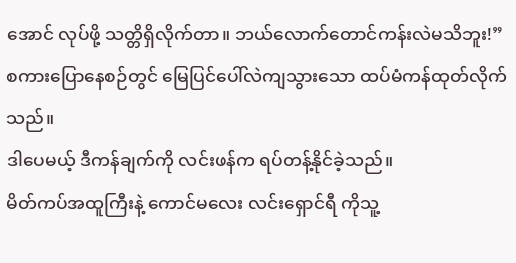အောင် လုပ်ဖို့ သတ္တိရှိလိုက်တာ။ ဘယ်လောက်တောင်ကန်းလဲမသိဘူး!”
စကားပြောနေစဉ်တွင် မြေပြင်ပေါ်လဲကျသွားသော ထပ်မံကန်ထုတ်လိုက်သည်။
ဒါပေမယ့် ဒီကန်ချက်ကို လင်းဖန်က ရပ်တန့်နိုင်ခဲ့သည်။
မိတ်ကပ်အထူကြီးနဲ့ ကောင်မလေး လင်းရှောင်ရီ ကိုသူ့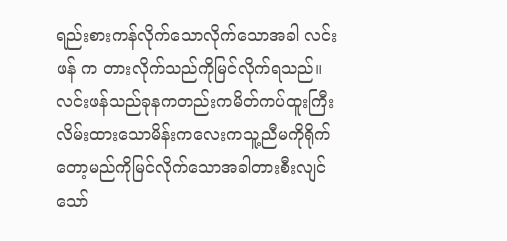ရည်းစားကန်လိုက်သောလိုက်သောအခါ လင်းဖန် က တားလိုက်သည်ကိုမြင်လိုက်ရသည်။
လင်းဖန်သည်ခုနကတည်းကမိတ်ကပ်ထူးကြီးလိမ်းထားသောမိန်းကလေးကသူ့ညီမကိုရိုက်တော့မည်ကိုမြင်လိုက်သောအခါတားစီးလျင်သော်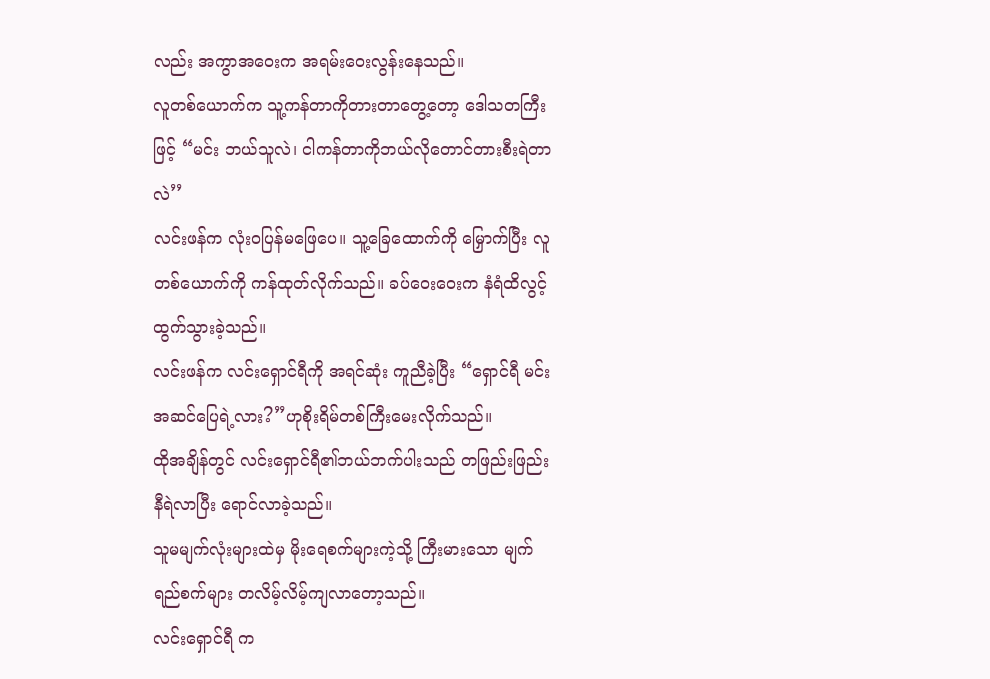လည်း အကွာအဝေးက အရမ်းဝေးလွန်းနေသည်။
လူတစ်ယောက်က သူ့ကန်တာကိုတားတာတွေ့တော့ ဒေါသတကြီးဖြင့် “မင်း ဘယ်သူလဲ၊ ငါကန်တာကိုဘယ်လိုတောင်တားစီးရဲတာလဲ’’
လင်းဖန်က လုံးဝပြန်မဖြေပေ။ သူ့ခြေထောက်ကို မြှောက်ပြီး လူတစ်ယောက်ကို ကန်ထုတ်လိုက်သည်။ ခပ်ဝေးဝေးက နံရံထိလွင့်ထွက်သွားခဲ့သည်။
လင်းဖန်က လင်းရှောင်ရီကို အရင်ဆုံး ကူညီခဲ့ပြီး “ရှောင်ရီ မင်း အဆင်ပြေရဲ့လား?”ဟုစိုးရိမ်တစ်ကြီးမေးလိုက်သည်။
ထိုအချိန်တွင် လင်းရှောင်ရီ၏ဘယ်ဘက်ပါးသည် တဖြည်းဖြည်း နီရဲလာပြီး ရောင်လာခဲ့သည်။
သူမမျက်လုံးများထဲမှ မိုးရေစက်များကဲ့သို့ ကြီးမားသော မျက်ရည်စက်များ တလိမ့်လိမ့်ကျလာတော့သည်။
လင်းရှောင်ရီ က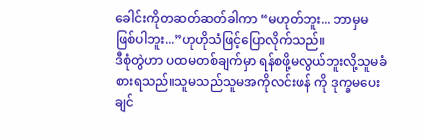ခေါင်းကိုတဆတ်ဆတ်ခါကာ “မဟုတ်ဘူး... ဘာမှမဖြစ်ပါဘူး...”ဟုဟိုသံဖြင့်ပြောလိုက်သည်။
ဒီစုံတွဲဟာ ပထမတစ်ချက်မှာ ရန်စဖို့မလွယ်ဘူးလို့သူမခံစားရသည်။သူမသည်သူမအကိုလင်းဖန် ကို ဒုက္ခမပေးချင်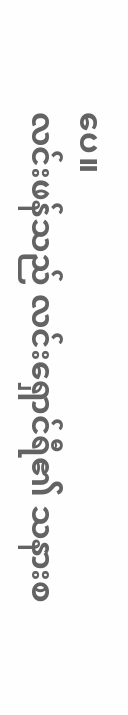ပေ။
လင်းဖန်သည် လင်းရှောင်ရီ၏ သနားစ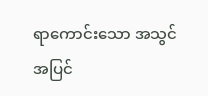ရာကောင်းသော အသွင်အပြင်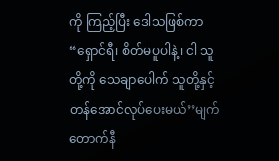ကို ကြည့်ပြီး ဒေါသဖြစ်ကာ “ရှောင်ရီ၊ စိတ်မပူပါနဲ့၊ ငါ သူတို့ကို သေချာပေါက် သူတို့နှင့်တန်အောင်လုပ်ပေးမယ်’’မျက်တောက်နီ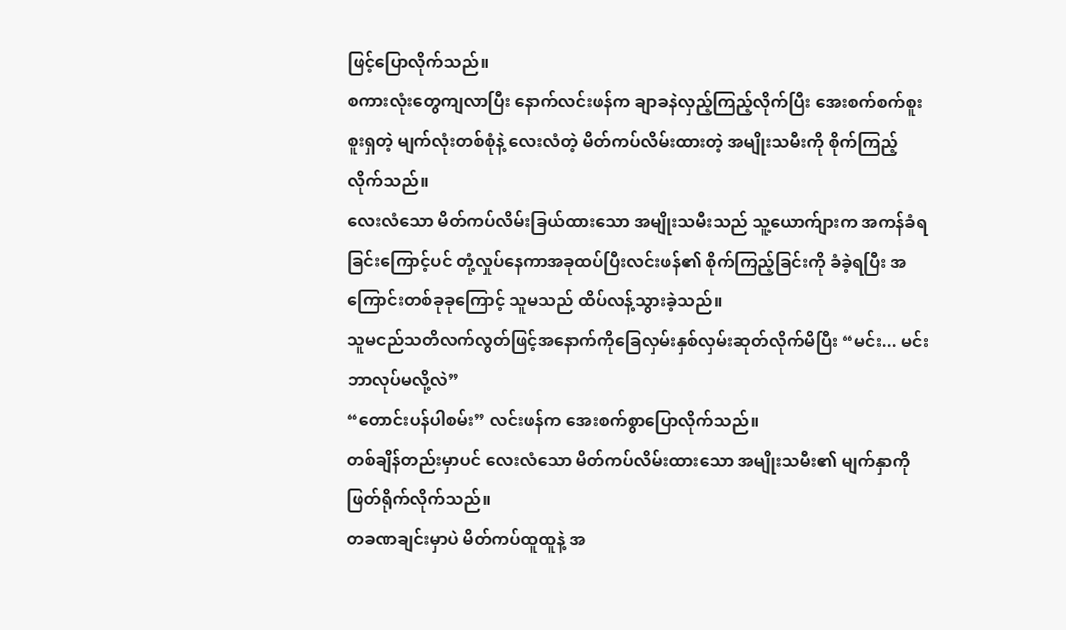ဖြင့်ပြောလိုက်သည်။
စကားလုံးတွေကျလာပြီး နောက်လင်းဖန်က ချာခနဲလှည့်ကြည့်လိုက်ပြီး အေးစက်စက်စူးစူးရှတဲ့ မျက်လုံးတစ်စုံနဲ့ လေးလံတဲ့ မိတ်ကပ်လိမ်းထားတဲ့ အမျိုးသမီးကို စိုက်ကြည့်လိုက်သည်။
လေးလံသော မိတ်ကပ်လိမ်းခြယ်ထားသော အမျိုးသမီးသည် သူ့ယောက်ျားက အကန်ခံရခြင်းကြောင့်ပင် တုံ့လှုပ်နေကာအခုထပ်ပြီးလင်းဖန်၏ စိုက်ကြည့်ခြင်းကို ခံခဲ့ရပြီး အကြောင်းတစ်ခုခုကြောင့် သူမသည် ထိပ်လန့်သွားခဲ့သည်။
သူမငည်သတိလက်လွတ်ဖြင့်အနောက်ကိုခြေလှမ်းနှစ်လှမ်းဆုတ်လိုက်မိပြီး “မင်း... မင်းဘာလုပ်မလို့လဲ”
“တောင်းပန်ပါစမ်း” လင်းဖန်က အေးစက်စွာပြောလိုက်သည်။
တစ်ချိန်တည်းမှာပင် လေးလံသော မိတ်ကပ်လိမ်းထားသော အမျိုးသမီး၏ မျက်နှာကိုဖြတ်ရိုက်လိုက်သည်။
တခဏချင်းမှာပဲ မိတ်ကပ်ထူထူနဲ့ အ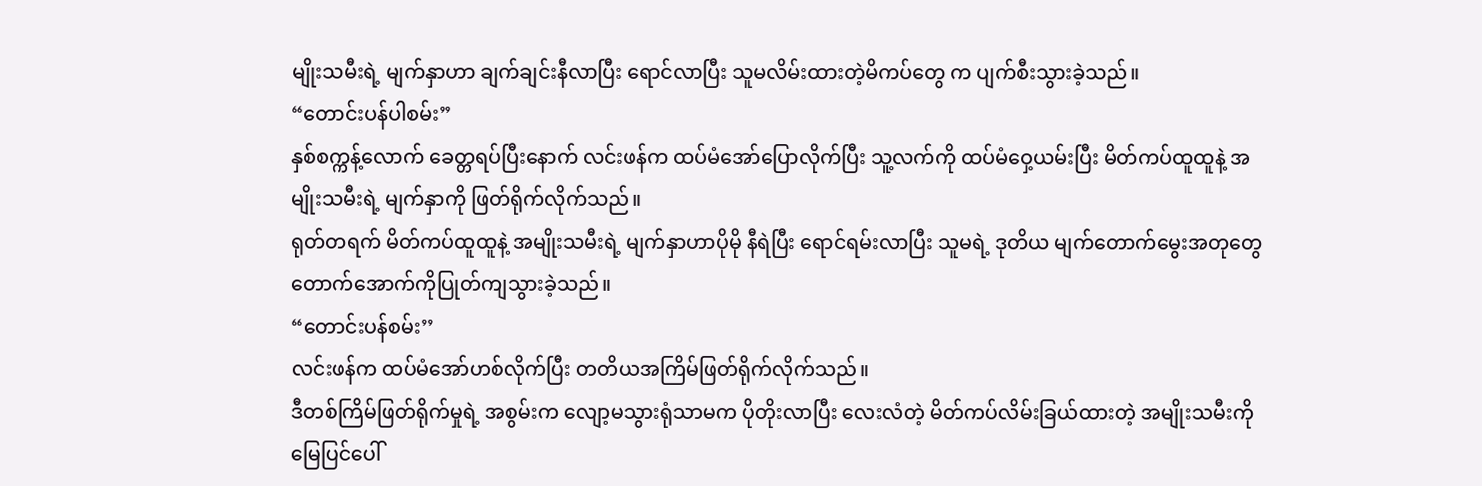မျိုးသမီးရဲ့ မျက်နှာဟာ ချက်ချင်းနီလာပြီး ရောင်လာပြီး သူမလိမ်းထားတဲ့မိကပ်တွေ က ပျက်စီးသွားခဲ့သည်။
“တောင်းပန်ပါစမ်း”
နှစ်စက္ကန့်လောက် ခေတ္တရပ်ပြီးနောက် လင်းဖန်က ထပ်မံအော်ပြောလိုက်ပြီး သူ့လက်ကို ထပ်မံဝှေ့ယမ်းပြီး မိတ်ကပ်ထူထူနဲ့ အမျိုးသမီးရဲ့ မျက်နှာကို ဖြတ်ရိုက်လိုက်သည်။
ရုတ်တရက် မိတ်ကပ်ထူထူနဲ့ အမျိုးသမီးရဲ့ မျက်နှာဟာပိုမို နီရဲပြီး ရောင်ရမ်းလာပြီး သူမရဲ့ ဒုတိယ မျက်တောက်မွေးအတုတွေတောက်အောက်ကိုပြုတ်ကျသွားခဲ့သည်။
“တောင်းပန်စမ်း’’
လင်းဖန်က ထပ်မံအော်ဟစ်လိုက်ပြီး တတိယအကြိမ်ဖြတ်ရိုက်လိုက်သည်။
ဒီတစ်ကြိမ်ဖြတ်ရိုက်မှုရဲ့ အစွမ်းက လျော့မသွားရုံသာမက ပိုတိုးလာပြီး လေးလံတဲ့ မိတ်ကပ်လိမ်းခြယ်ထားတဲ့ အမျိုးသမီးကို မြေပြင်ပေါ်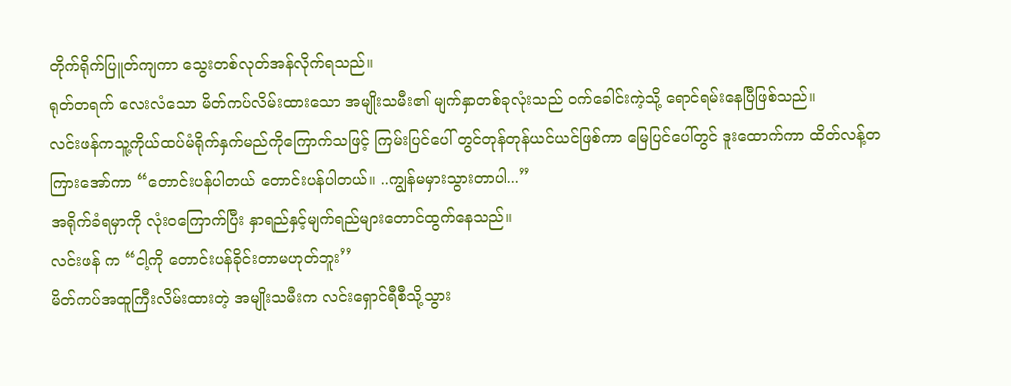တိုက်ရိုက်ပြူတ်ကျကာ သွေးတစ်လုတ်အန်လိုက်ရသည်။
ရုတ်တရက် လေးလံသော မိတ်ကပ်လိမ်းထားသော အမျိုးသမီး၏ မျက်နှာတစ်ခုလုံးသည် ဝက်ခေါင်းကဲ့သို့ ရောင်ရမ်းနေပြီဖြစ်သည်။
လင်းဖန်ကသူ့ကိုယ်ထပ်မံရိုက်နှက်မည်ကိုကြောက်သဖြင့် ကြမ်းပြင်ပေါ် တွင်တုန်တုန်ယင်ယင်ဖြစ်ကာ မြေပြင်ပေါ်တွင် ဒူးထောက်ကာ ထိတ်လန့်တကြားအော်ကာ “တောင်းပန်ပါတယ် တောင်းပန်ပါတယ်။ ..ကျွန်မမှားသွားတာပါ...”
အရိုက်ခံရမှာကို လုံးဝကြောက်ပြီး နှာရည်နှင့်မျက်ရည်များတောင်ထွက်နေသည်။
လင်းဖန် က “ငါ့ကို တောင်းပန်ခိုင်းတာမဟုတ်ဘူး’’
မိတ်ကပ်အထူကြီးလိမ်းထားတဲ့ အမျိုးသမီးက လင်းရှောင်ရီစီသို့သွား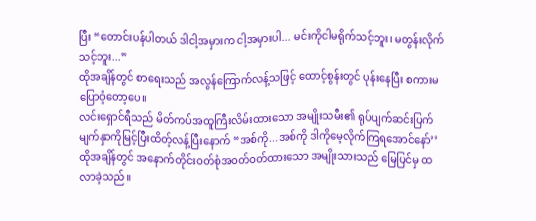ပြီး “တောင်းပန်ပါတယ် ဒါငါ့အမှားက ငါ့အမှားပါ... မင်းကိုငါမရိုက်သင့်ဘူး၊ မတွန်းလိုက်သင့်ဘူး...”
ထိုအချိန်တွင် စာရေးသည် အလွန်ကြောက်လန့်သဖြင့် ထောင့်စွန်းတွင် ပုန်းနေပြီး စကားမပြောဝံ့တော့ပေ။
လင်းရှောင်ရီသည် မိတ်ကပ်အထူကြီးလိမ်းထားသော အမျိုးသမီး၏ ရုပ်ပျက်ဆင်းပြက်မျက်နှာကိုမြင့်ပြီးထိတ့်လန့်ပြီးနောက် “အစ်ကို...အစ်ကို ဒါကိုမေ့လိုက်ကြရအောင်နော်’’
ထိုအချိန်တွင် အနောက်တိုင်းဝတ်စုံအ၀တ်ဝတ်ထားသော အမျိုးသားသည် မြေပြင်မှ ထလာခဲ့သည်။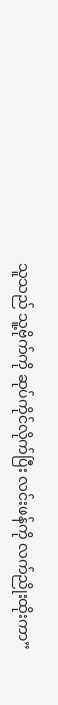သူသည် သူ့ဗိုက်ကို ဆုပ်ကိုင်လိုက်ပြီး လင်းဖန်ကို လက်ညိုးထိုးကာ”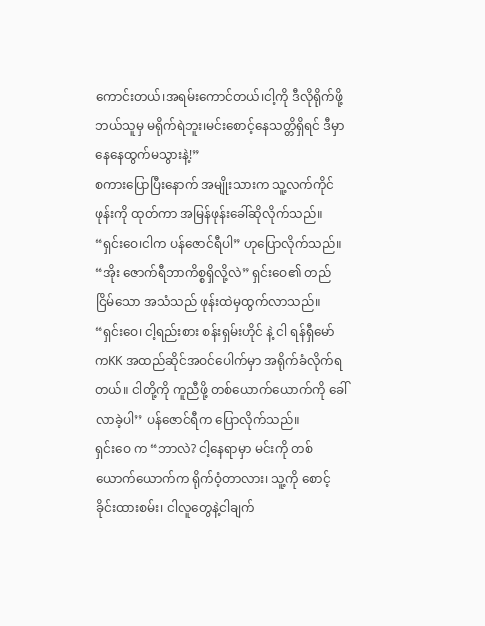ကောင်းတယ်၊အရမ်းကောင်တယ်၊ငါ့ကို ဒီလိုရိုက်ဖို့ ဘယ်သူမှ မရိုက်ရဲဘူး၊မင်းစောင့်နေသတ္တိရှိရင် ဒီမှာနေနေထွက်မသွားနဲ့!”
စကားပြောပြီးနောက် အမျိုးသားက သူ့လက်ကိုင်ဖုန်းကို ထုတ်ကာ အမြန်ဖုန်းခေါ်ဆိုလိုက်သည်။
“ရှင်းဝေ၊ငါက ပန်ဇောင်ရီပါ” ဟုပြောလိုက်သည်။
“အိုး ဇောက်ရီဘာကိစ္စရှိလို့လဲ” ရှင်းဝေ၏ တည်ငြိမ်သော အသံသည် ဖုန်းထဲမှထွက်လာသည်။
“ရှင်းဝေ၊ ငါ့ရည်းစား စန်းရှမ်းဟိုင် နဲ့ ငါ ရန်ရှီမော်ကKK အထည်ဆိုင်အဝင်ပေါက်မှာ အရိုက်ခံလိုက်ရတယ်။ ငါတို့ကို ကူညီဖို့ တစ်ယောက်ယောက်ကို ခေါ်လာခဲ့ပါ’’ ပန်ဇောင်ရီက ပြောလိုက်သည်။
ရှင်းဝေ က “ဘာလဲ? ငါ့နေရာမှာ မင်းကို တစ်ယောက်ယောက်က ရိုက်ဝံ့တာလား၊ သူ့ကို စောင့်ခိုင်းထားစမ်း၊ ငါလူတွေနဲ့ငါချက်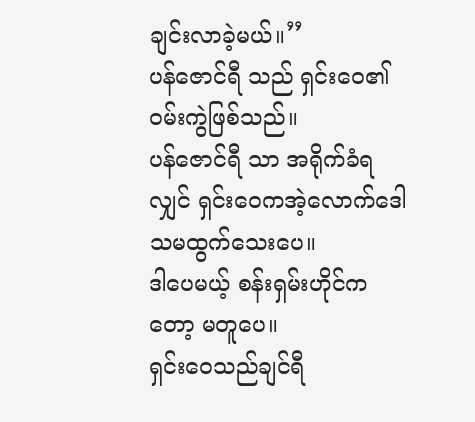ချင်းလာခဲ့မယ်။’’
ပန်ဇောင်ရီ သည် ရှင်းဝေ၏ဝမ်းကွဲဖြစ်သည်။
ပန်ဇောင်ရီ သာ အရိုက်ခံရလျှင် ရှင်းဝေကအဲ့လောက်ဒေါသမထွက်သေးပေ။
ဒါပေမယ့် စန်းရှမ်းဟိုင်ကတော့ မတူပေ။
ရှင်းဝေသည်ချင်ရီ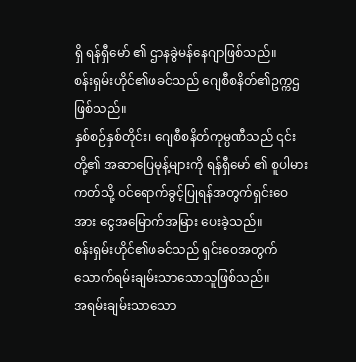ရှိ ရန်ရှီမော် ၏ ဌာနခွဲမန်နေဂျာဖြစ်သည်။
စန်းရှမ်းဟိုင်၏ဖခင်သည် ဂျေစီစနိတ်၏ဥက္ကဌဖြစ်သည်။
နှစ်စဉ်နှစ်တိုင်း၊ ဂျေစီစနိတ်ကုမ္ပဏီသည် ၎င်းတို့၏ အဆာပြေမုန့်များကို ရန်ရှီမော် ၏ စူပါမားကတ်သို့ ဝင်ရောက်ခွင့်ပြုရန်အတွက်ရှင်းဝေ အား ငွေအမြောက်အမြား ပေးခဲ့သည်။
စန်းရှမ်းဟိုင်၏ဖခင်သည် ရှင်းဝေအတွက် သောက်ရမ်းချမ်းသာသောသူဖြစ်သည်။
အရမ်းချမ်းသာသော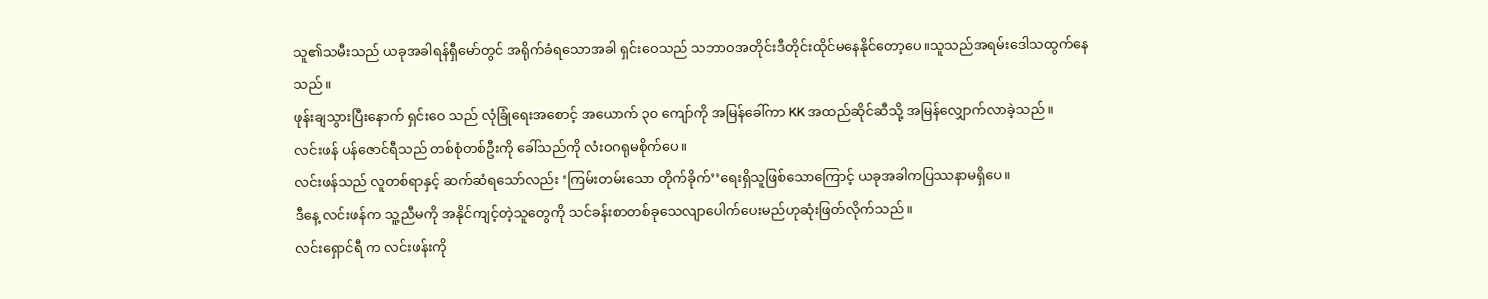သူ၏သမီးသည် ယခုအခါရန်ရှီမော်တွင် အရိုက်ခံရသောအခါ ရှင်းဝေသည် သဘာဝအတိုင်းဒီတိုင်းထိုင်မနေနိုင်တော့ပေ။သူသည်အရမ်းဒေါသထွက်နေသည်။
ဖုန်းချသွားပြီးနောက် ရှင်းဝေ သည် လုံခြုံရေးအစောင့် အယောက် ၃၀ ကျော်ကို အမြန်ခေါ်ကာ KK အထည်ဆိုင်ဆီသို့ အမြန်လျှောက်လာခဲ့သည်။
လင်းဖန် ပန်ဇောင်ရီသည် တစ်စုံတစ်ဦးကို ခေါ်သည်ကို လံးဝဂရုမစိုက်ပေ။
လင်းဖန်သည် လူတစ်ရာနှင့် ဆက်ဆံရသော်လည်း ‘ကြမ်းတမ်းသော တိုက်ခိုက်’’ရေးရှိသူဖြစ်သောကြောင့် ယခုအခါကပြဿနာမရှိပေ။
ဒီနေ့ လင်းဖန်က သူ့ညီမကို အနိုင်ကျင့်တဲ့သူတွေကို သင်ခန်းစာတစ်ခုသေလျာပေါက်ပေးမည်ဟုဆုံးဖြတ်လိုက်သည်။
လင်းရှောင်ရီ က လင်းဖန်းကို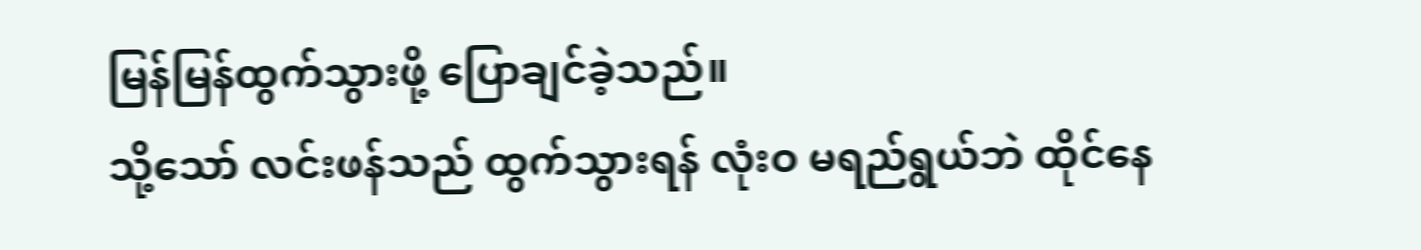မြန်မြန်ထွက်သွားဖို့ ပြောချင်ခဲ့သည်။
သို့သော် လင်းဖန်သည် ထွက်သွားရန် လုံးဝ မရည်ရွယ်ဘဲ ထိုင်နေ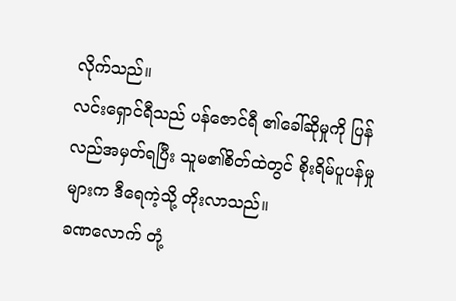လိုက်သည်။
လင်းရှောင်ရီသည် ပန်ဇောင်ရီ ၏ခေါ်ဆိုမှုကို ပြန်လည်အမှတ်ရပြီး သူမ၏စိတ်ထဲတွင် စိုးရိမ်ပူပန်မှုများက ဒီရေကဲ့သို့ တိုးလာသည်။
ခဏလောက် တုံ့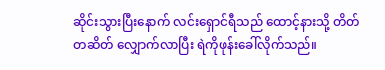ဆိုင်းသွားပြီးနောက် လင်းရှောင်ရီသည် ထောင့်နားသို့ တိတ်တဆိတ် လျှောက်လာပြီး ရဲကိုဖုန်းခေါ်လိုက်သည်။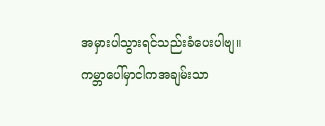အမှားပါသွားရင်သည်းခံပေးပါဗျ။
ကမ္ဘာပေါ်မှာငါကအချမ်းသာ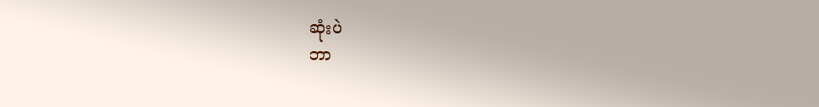ဆုံးပဲ
ဘာ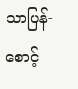သာပြန်-စောင့်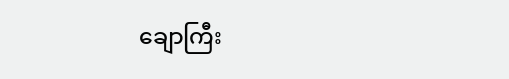ချောကြီး